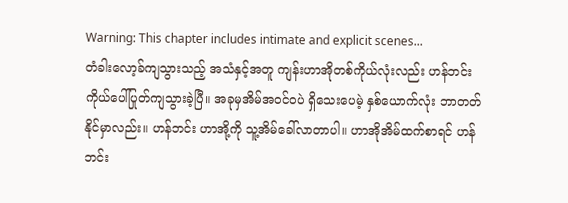Warning: This chapter includes intimate and explicit scenes...
တံခါးလော့ခ်ကျသွားသည့် အသံနှင့်အတူ ကျန်းဟာအိုတစ်ကိုယ်လုံးလည်း ဟန်ဘင်းကိုယ်ပေါ်ပြုတ်ကျသွားခဲ့ပြီ။ အခုမှအိမ်အဝင်ဝပဲ ရှိသေးပေမဲ့ နှစ်ယောက်လုံး ဘာတတ်နိုင်မှာလည်း။ ဟန်ဘင်း ဟာအို့ကို သူ့အိမ်ခေါ်လာတာပါ။ ဟာအိုအိမ်ထက်စာရင် ဟန်ဘင်း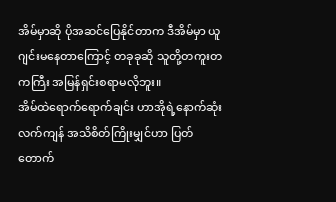အိမ်မှာဆို ပိုအဆင်ပြေနိုင်တာက ဒီအိမ်မှာ ယူဂျင်းမနေတာကြောင့် တခုခုဆို သူတို့တကူးတကကြီး အမြန်ရှင်းစရာမလိုဘူး။
အိမ်ထဲရောက်ရောက်ချင်း ဟာအိုရဲ့နောက်ဆုံးလက်ကျန် အသိစိတ်ကြိုးမျှင်ဟာ ပြတ်တောက်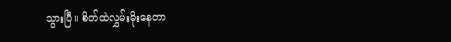သွားပြီ။ စိတ်ထဲလွှမ်းမိုးနေတာ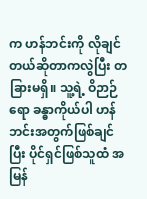က ဟန်ဘင်းကို လိုချင်တယ်ဆိုတာကလွဲပြီး တခြားမရှိ။ သူ့ရဲ့ ဝိဉာဉ်ရော ခန္ဓာကိုယ်ပါ ဟန်ဘင်းအတွက်ဖြစ်ချင်ပြီး ပိုင်ရှင်ဖြစ်သူထံ အမြန်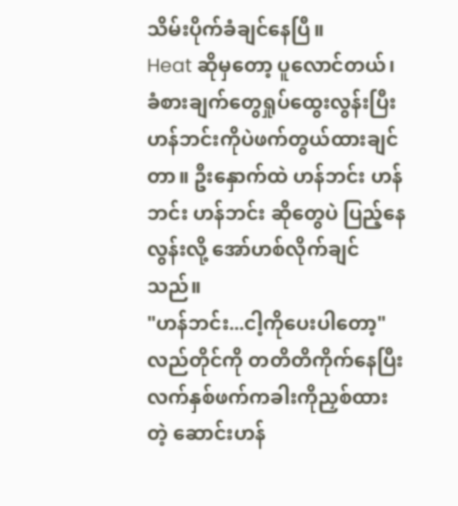သိမ်းပိုက်ခံချင်နေပြီ။
Heat ဆိုမှတော့ ပူလောင်တယ်၊ ခံစားချက်တွေရှုပ်ထွေးလွန်းပြီး ဟန်ဘင်းကိုပဲဖက်တွယ်ထားချင်တာ။ ဦးနှောက်ထဲ ဟန်ဘင်း ဟန်ဘင်း ဟန်ဘင်း ဆိုတွေပဲ ပြည့်နေလွန်းလို့ အော်ဟစ်လိုက်ချင်သည်။
"ဟန်ဘင်း...ငါ့ကိုပေးပါတော့"
လည်တိုင်ကို တတိတိကိုက်နေပြီး လက်နှစ်ဖက်ကခါးကိုညှစ်ထားတဲ့ ဆောင်းဟန်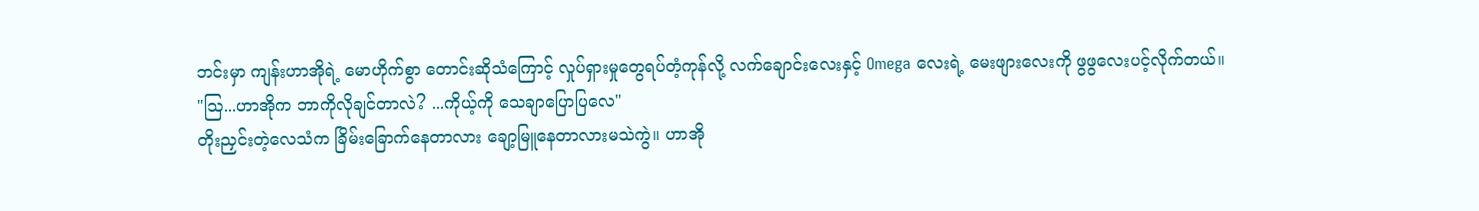ဘင်းမှာ ကျန်းဟာအိုရဲ့ မောဟိုက်စွာ တောင်းဆိုသံကြောင့် လှုပ်ရှားမှုတွေရပ်တံ့ကုန်လို့ လက်ချောင်းလေးနှင့် Omega လေးရဲ့ မေးဖျားလေးကို ဖွဖွလေးပင့်လိုက်တယ်။
"ဩ...ဟာအိုက ဘာကိုလိုချင်တာလဲ? ...ကိုယ့်ကို သေချာပြောပြလေ"
တိုးညှင်းတဲ့လေသံက ခြိမ်းခြောက်နေတာလား ချော့မြူနေတာလားမသဲကွဲ။ ဟာအို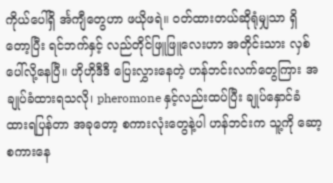ကိုယ်ပေါ်ရှိ င်္အကျီတွေဟာ ဖယိုဖရဲ။ ဝတ်ထားတယ်ဆိုရုံမျှသာ ရှိတော့ပြီး ရင်ဘက်နှင့် လည်တိုင်ဖြူဖြူလေးဟာ အတိုင်းသား လှစ်ပေါ်လို့နေပြီ။ ဟိုဟိုဒီဒီ ပြေးလွှားနေတဲ့ ဟန်ဘင်းလက်တွေကြား အချုပ်ခံထားရသလို၊ pheromone နှင့်လည်းထပ်ပြီး ချုပ်နှောင်ခံထားရပြန်တာ အခုတော့ စကားလုံးတွေနဲ့ပါ ဟန်ဘင်းက သူ့ကို ဆော့စကားနေ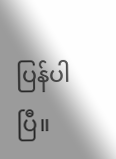ပြန်ပါပြီ။